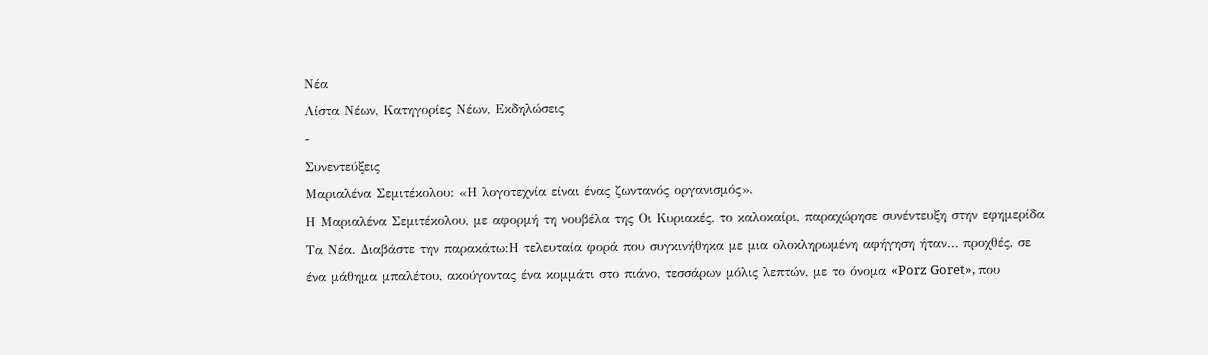Νέα
Λίστα Νέων, Κατηγορίες Νέων, Εκδηλώσεις
-
Συνεντεύξεις
Μαριαλένα Σεμιτέκολου: «Η λογοτεχνία είναι ένας ζωντανός οργανισμός».
Η Μαριαλένα Σεμιτέκολου, με αφορμή τη νουβέλα της Οι Κυριακές, το καλοκαίρι, παραχώρησε συνέντευξη στην εφημερίδα Τα Νέα. Διαβάστε την παρακάτω:Η τελευταία φορά που συγκινήθηκα με μια ολοκληρωμένη αφήγηση ήταν… προχθές, σε ένα μάθημα μπαλέτου, ακούγοντας ένα κομμάτι στο πιάνο, τεσσάρων μόλις λεπτών, με το όνομα «Porz Goret», που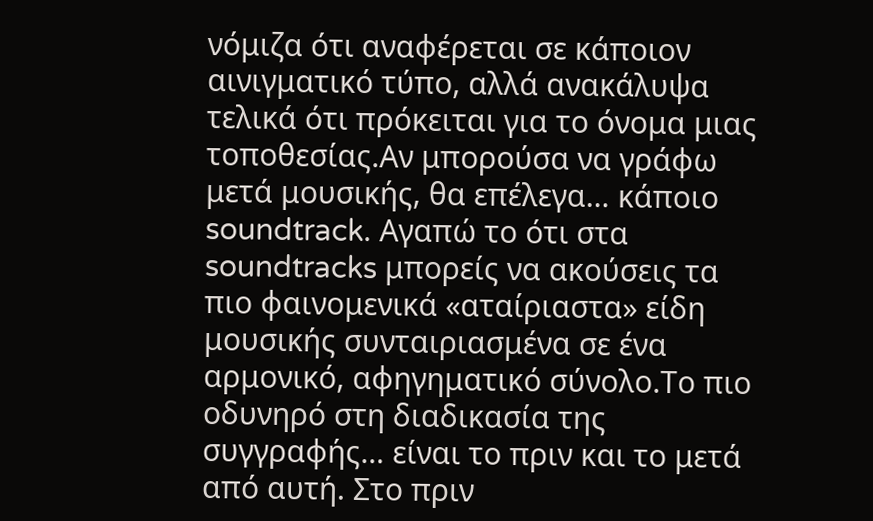νόμιζα ότι αναφέρεται σε κάποιον αινιγματικό τύπο, αλλά ανακάλυψα τελικά ότι πρόκειται για το όνομα μιας τοποθεσίας.Αν μπορούσα να γράφω μετά μουσικής, θα επέλεγα… κάποιο soundtrack. Αγαπώ το ότι στα soundtracks μπορείς να ακούσεις τα πιο φαινομενικά «αταίριαστα» είδη μουσικής συνταιριασμένα σε ένα αρμονικό, αφηγηματικό σύνολο.Το πιο οδυνηρό στη διαδικασία της συγγραφής… είναι το πριν και το μετά από αυτή. Στο πριν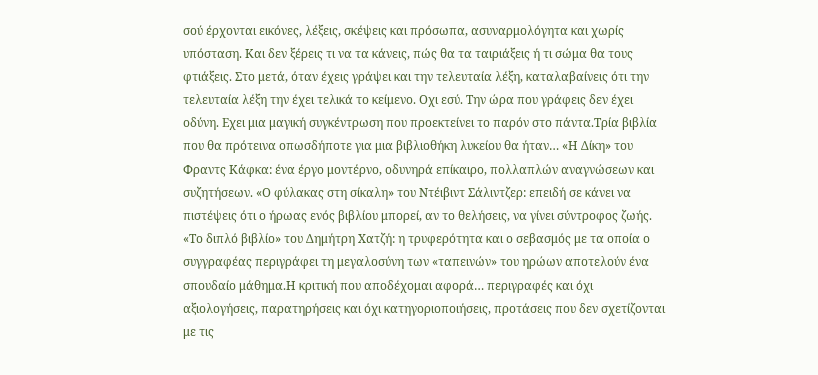σού έρχονται εικόνες, λέξεις, σκέψεις και πρόσωπα, ασυναρμολόγητα και χωρίς υπόσταση. Και δεν ξέρεις τι να τα κάνεις, πώς θα τα ταιριάξεις ή τι σώμα θα τους φτιάξεις. Στο μετά, όταν έχεις γράψει και την τελευταία λέξη, καταλαβαίνεις ότι την τελευταία λέξη την έχει τελικά το κείμενο. Οχι εσύ. Την ώρα που γράφεις δεν έχει οδύνη. Εχει μια μαγική συγκέντρωση που προεκτείνει το παρόν στο πάντα.Τρία βιβλία που θα πρότεινα οπωσδήποτε για μια βιβλιοθήκη λυκείου θα ήταν… «Η Δίκη» του Φραντς Κάφκα: ένα έργο μοντέρνο, οδυνηρά επίκαιρο, πολλαπλών αναγνώσεων και συζητήσεων. «Ο φύλακας στη σίκαλη» του Ντέιβιντ Σάλιντζερ: επειδή σε κάνει να πιστέψεις ότι ο ήρωας ενός βιβλίου μπορεί, αν το θελήσεις, να γίνει σύντροφος ζωής. «Το διπλό βιβλίο» του Δημήτρη Χατζή: η τρυφερότητα και ο σεβασμός με τα οποία ο συγγραφέας περιγράφει τη μεγαλοσύνη των «ταπεινών» του ηρώων αποτελούν ένα σπουδαίο μάθημα.Η κριτική που αποδέχομαι αφορά… περιγραφές και όχι αξιολογήσεις, παρατηρήσεις και όχι κατηγοριοποιήσεις, προτάσεις που δεν σχετίζονται με τις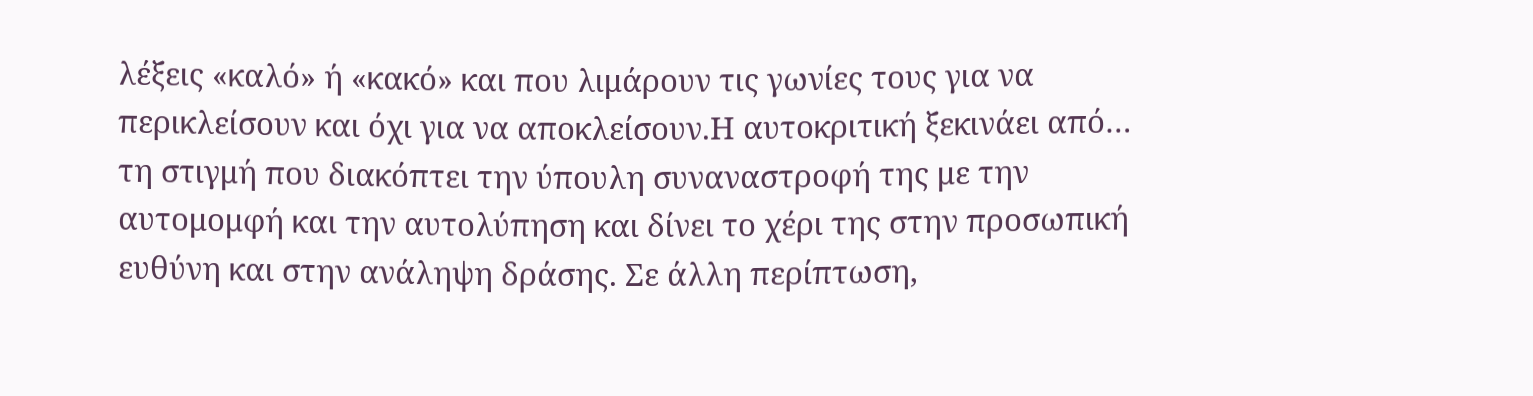λέξεις «καλό» ή «κακό» και που λιμάρουν τις γωνίες τους για να περικλείσουν και όχι για να αποκλείσουν.Η αυτοκριτική ξεκινάει από… τη στιγμή που διακόπτει την ύπουλη συναναστροφή της με την αυτομομφή και την αυτολύπηση και δίνει το χέρι της στην προσωπική ευθύνη και στην ανάληψη δράσης. Σε άλλη περίπτωση,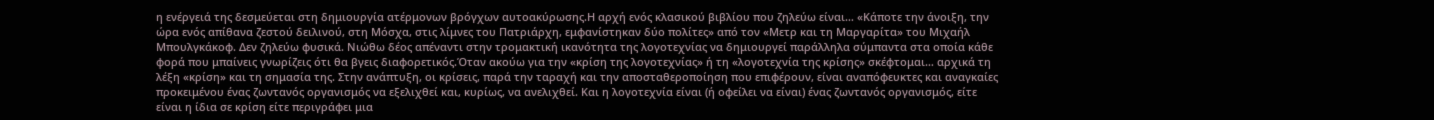η ενέργειά της δεσμεύεται στη δημιουργία ατέρμονων βρόγχων αυτοακύρωσης.Η αρχή ενός κλασικού βιβλίου που ζηλεύω είναι… «Κάποτε την άνοιξη, την ώρα ενός απίθανα ζεστού δειλινού, στη Μόσχα, στις λίμνες του Πατριάρχη, εμφανίστηκαν δύο πολίτες» από τον «Μετρ και τη Μαργαρίτα» του Μιχαήλ Μπουλγκάκοφ. Δεν ζηλεύω φυσικά. Νιώθω δέος απέναντι στην τρομακτική ικανότητα της λογοτεχνίας να δημιουργεί παράλληλα σύμπαντα στα οποία κάθε φορά που μπαίνεις γνωρίζεις ότι θα βγεις διαφορετικός.Όταν ακούω για την «κρίση της λογοτεχνίας» ή τη «λογοτεχνία της κρίσης» σκέφτομαι… αρχικά τη λέξη «κρίση» και τη σημασία της. Στην ανάπτυξη, οι κρίσεις, παρά την ταραχή και την αποσταθεροποίηση που επιφέρουν, είναι αναπόφευκτες και αναγκαίες προκειμένου ένας ζωντανός οργανισμός να εξελιχθεί και, κυρίως, να ανελιχθεί. Και η λογοτεχνία είναι (ή οφείλει να είναι) ένας ζωντανός οργανισμός, είτε είναι η ίδια σε κρίση είτε περιγράφει μια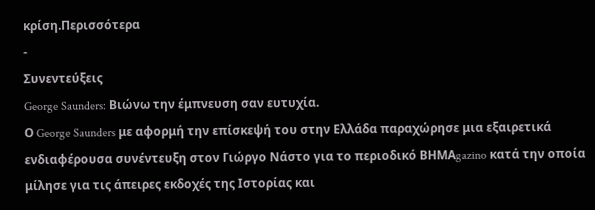κρίση.Περισσότερα
-
Συνεντεύξεις
George Saunders: Βιώνω την έμπνευση σαν ευτυχία.
Ο George Saunders με αφορμή την επίσκεψή του στην Ελλάδα παραχώρησε μια εξαιρετικά ενδιαφέρουσα συνέντευξη στον Γιώργο Νάστο για το περιοδικό ΒΗΜΑgazino κατά την οποία μίλησε για τις άπειρες εκδοχές της Ιστορίας και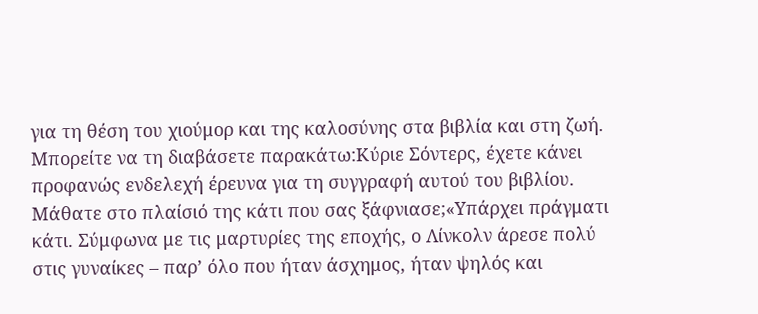για τη θέση του χιούμορ και της καλοσύνης στα βιβλία και στη ζωή. Μπορείτε να τη διαβάσετε παρακάτω:Κύριε Σόντερς, έχετε κάνει προφανώς ενδελεχή έρευνα για τη συγγραφή αυτού του βιβλίου. Μάθατε στο πλαίσιό της κάτι που σας ξάφνιασε;«Υπάρχει πράγματι κάτι. Σύμφωνα με τις μαρτυρίες της εποχής, ο Λίνκολν άρεσε πολύ στις γυναίκες – παρ’ όλο που ήταν άσχημος, ήταν ψηλός και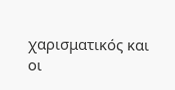χαρισματικός και οι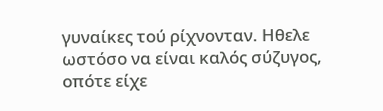γυναίκες τού ρίχνονταν. Ηθελε ωστόσο να είναι καλός σύζυγος, οπότε είχε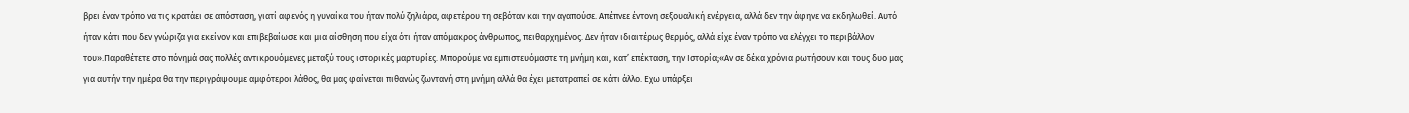βρει έναν τρόπο να τις κρατάει σε απόσταση, γιατί αφενός η γυναίκα του ήταν πολύ ζηλιάρα, αφετέρου τη σεβόταν και την αγαπούσε. Απέπνεε έντονη σεξουαλική ενέργεια, αλλά δεν την άφηνε να εκδηλωθεί. Αυτό ήταν κάτι που δεν γνώριζα για εκείνον και επιβεβαίωσε και μια αίσθηση που είχα ότι ήταν απόμακρος άνθρωπος, πειθαρχημένος. Δεν ήταν ιδιαιτέρως θερμός, αλλά είχε έναν τρόπο να ελέγχει το περιβάλλον του».Παραθέτετε στο πόνημά σας πολλές αντικρουόμενες μεταξύ τους ιστορικές μαρτυρίες. Μπορούμε να εμπιστευόμαστε τη μνήμη και, κατ’ επέκταση, την Ιστορία;«Αν σε δέκα χρόνια ρωτήσουν και τους δυο μας για αυτήν την ημέρα θα την περιγράψουμε αμφότεροι λάθος, θα μας φαίνεται πιθανώς ζωντανή στη μνήμη αλλά θα έχει μετατραπεί σε κάτι άλλο. Εχω υπάρξει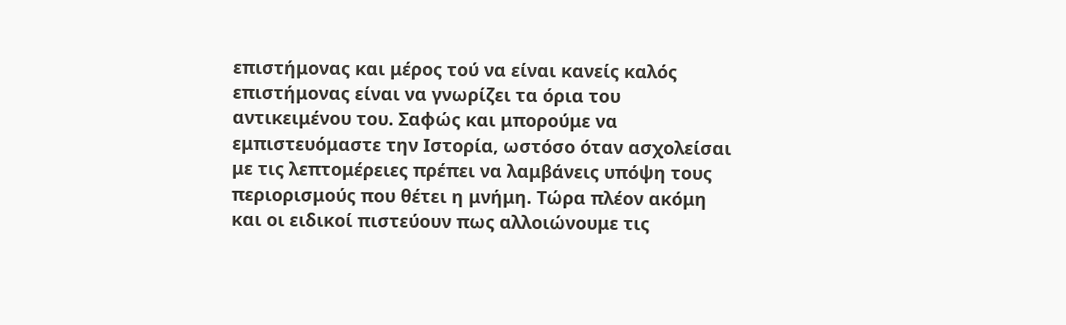επιστήμονας και μέρος τού να είναι κανείς καλός επιστήμονας είναι να γνωρίζει τα όρια του αντικειμένου του. Σαφώς και μπορούμε να εμπιστευόμαστε την Ιστορία, ωστόσο όταν ασχολείσαι με τις λεπτομέρειες πρέπει να λαμβάνεις υπόψη τους περιορισμούς που θέτει η μνήμη. Τώρα πλέον ακόμη και οι ειδικοί πιστεύουν πως αλλοιώνουμε τις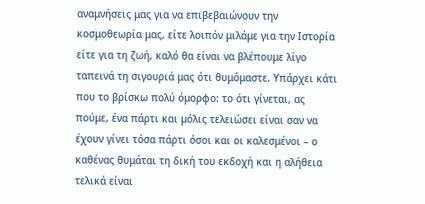αναμνήσεις μας για να επιβεβαιώνουν την κοσμοθεωρία μας, είτε λοιπόν μιλάμε για την Ιστορία είτε για τη ζωή, καλό θα είναι να βλέπουμε λίγο ταπεινά τη σιγουριά μας ότι θυμόμαστε. Υπάρχει κάτι που το βρίσκω πολύ όμορφο: το ότι γίνεται, ας πούμε, ένα πάρτι και μόλις τελειώσει είναι σαν να έχουν γίνει τόσα πάρτι όσοι και οι καλεσμένοι – ο καθένας θυμάται τη δική του εκδοχή και η αλήθεια τελικά είναι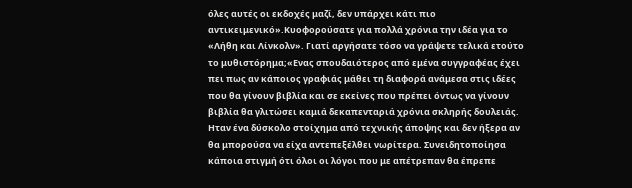όλες αυτές οι εκδοχές μαζί, δεν υπάρχει κάτι πιο αντικειμενικό».Κυοφορούσατε για πολλά χρόνια την ιδέα για το «Λήθη και Λίνκολν». Γιατί αργήσατε τόσο να γράψετε τελικά ετούτο το μυθιστόρημα;«Ενας σπουδαιότερος από εμένα συγγραφέας έχει πει πως αν κάποιος γραφιάς μάθει τη διαφορά ανάμεσα στις ιδέες που θα γίνουν βιβλία και σε εκείνες που πρέπει όντως να γίνουν βιβλία θα γλιτώσει καμιά δεκαπενταριά χρόνια σκληρής δουλειάς. Ηταν ένα δύσκολο στοίχημα από τεχνικής άποψης και δεν ήξερα αν θα μπορούσα να είχα αντεπεξέλθει νωρίτερα. Συνειδητοποίησα κάποια στιγμή ότι όλοι οι λόγοι που με απέτρεπαν θα έπρεπε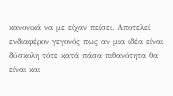κανονικά να με είχαν πείσει. Αποτελεί ενδιαφέρον γεγονός πως αν μια ιδέα είναι δύσκολη τότε κατά πάσα πιθανότητα θα είναι και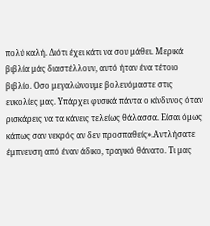πολύ καλή. Διότι έχει κάτι να σου μάθει. Μερικά βιβλία μάς διαστέλλουν, αυτό ήταν ένα τέτοιο βιβλίο. Οσο μεγαλώνουμε βολευόμαστε στις ευκολίες μας. Υπάρχει φυσικά πάντα ο κίνδυνος όταν ρισκάρεις να τα κάνεις τελείως θάλασσα. Είσαι όμως κάπως σαν νεκρός αν δεν προσπαθείς».Αντλήσατε έμπνευση από έναν άδικο, τραγικό θάνατο. Τι μας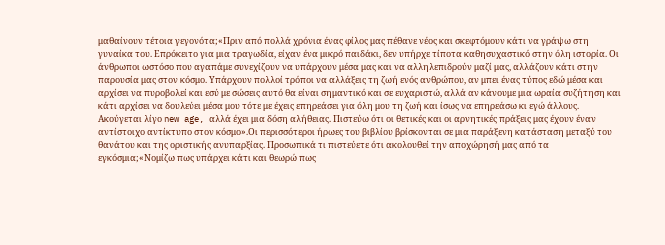μαθαίνουν τέτοια γεγονότα;«Πριν από πολλά χρόνια ένας φίλος μας πέθανε νέος και σκεφτόμουν κάτι να γράψω στη γυναίκα του. Επρόκειτο για μια τραγωδία, είχαν ένα μικρό παιδάκι, δεν υπήρχε τίποτα καθησυχαστικό στην όλη ιστορία. Οι άνθρωποι ωστόσο που αγαπάμε συνεχίζουν να υπάρχουν μέσα μας και να αλληλεπιδρούν μαζί μας, αλλάζουν κάτι στην παρουσία μας στον κόσμο. Υπάρχουν πολλοί τρόποι να αλλάξεις τη ζωή ενός ανθρώπου, αν μπει ένας τύπος εδώ μέσα και αρχίσει να πυροβολεί και εσύ με σώσεις αυτό θα είναι σημαντικό και σε ευχαριστώ, αλλά αν κάνουμε μια ωραία συζήτηση και κάτι αρχίσει να δουλεύει μέσα μου τότε με έχεις επηρεάσει για όλη μου τη ζωή και ίσως να επηρεάσω κι εγώ άλλους. Ακούγεται λίγο new age, αλλά έχει μια δόση αλήθειας. Πιστεύω ότι οι θετικές και οι αρνητικές πράξεις μας έχουν έναν αντίστοιχο αντίκτυπο στον κόσμο».Οι περισσότεροι ήρωες του βιβλίου βρίσκονται σε μια παράξενη κατάσταση μεταξύ του θανάτου και της οριστικής ανυπαρξίας. Προσωπικά τι πιστεύετε ότι ακολουθεί την αποχώρησή μας από τα εγκόσμια;«Νομίζω πως υπάρχει κάτι και θεωρώ πως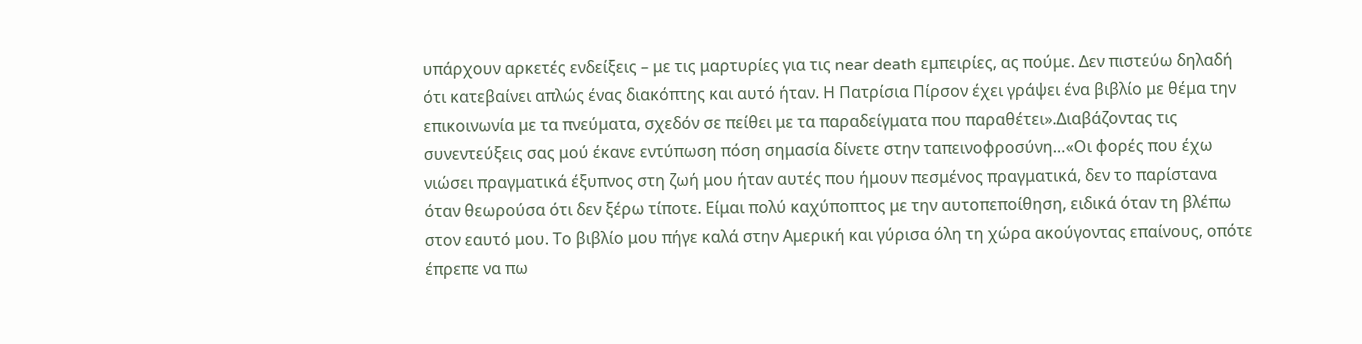υπάρχουν αρκετές ενδείξεις – με τις μαρτυρίες για τις near death εμπειρίες, ας πούμε. Δεν πιστεύω δηλαδή ότι κατεβαίνει απλώς ένας διακόπτης και αυτό ήταν. Η Πατρίσια Πίρσον έχει γράψει ένα βιβλίο με θέμα την επικοινωνία με τα πνεύματα, σχεδόν σε πείθει με τα παραδείγματα που παραθέτει».Διαβάζοντας τις συνεντεύξεις σας μού έκανε εντύπωση πόση σημασία δίνετε στην ταπεινοφροσύνη…«Οι φορές που έχω νιώσει πραγματικά έξυπνος στη ζωή μου ήταν αυτές που ήμουν πεσμένος πραγματικά, δεν το παρίστανα όταν θεωρούσα ότι δεν ξέρω τίποτε. Είμαι πολύ καχύποπτος με την αυτοπεποίθηση, ειδικά όταν τη βλέπω στον εαυτό μου. Το βιβλίο μου πήγε καλά στην Αμερική και γύρισα όλη τη χώρα ακούγοντας επαίνους, οπότε έπρεπε να πω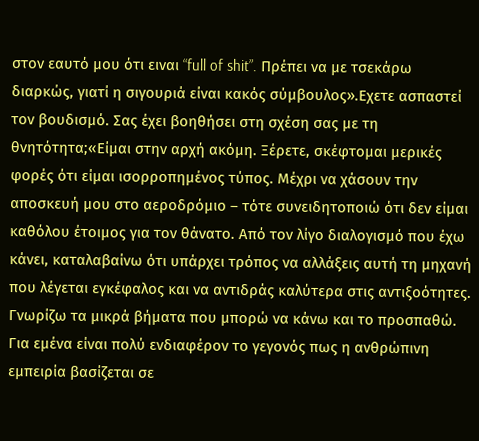στον εαυτό μου ότι ειναι “full of shit”. Πρέπει να με τσεκάρω διαρκώς, γιατί η σιγουριά είναι κακός σύμβουλος».Εχετε ασπαστεί τον βουδισμό. Σας έχει βοηθήσει στη σχέση σας με τη θνητότητα;«Είμαι στην αρχή ακόμη. Ξέρετε, σκέφτομαι μερικές φορές ότι είμαι ισορροπημένος τύπος. Μέχρι να χάσουν την αποσκευή μου στο αεροδρόμιο – τότε συνειδητοποιώ ότι δεν είμαι καθόλου έτοιμος για τον θάνατο. Από τον λίγο διαλογισμό που έχω κάνει, καταλαβαίνω ότι υπάρχει τρόπος να αλλάξεις αυτή τη μηχανή που λέγεται εγκέφαλος και να αντιδράς καλύτερα στις αντιξοότητες. Γνωρίζω τα μικρά βήματα που μπορώ να κάνω και το προσπαθώ. Για εμένα είναι πολύ ενδιαφέρον το γεγονός πως η ανθρώπινη εμπειρία βασίζεται σε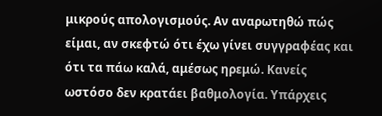μικρούς απολογισμούς. Αν αναρωτηθώ πώς είμαι, αν σκεφτώ ότι έχω γίνει συγγραφέας και ότι τα πάω καλά, αμέσως ηρεμώ. Κανείς ωστόσο δεν κρατάει βαθμολογία. Υπάρχεις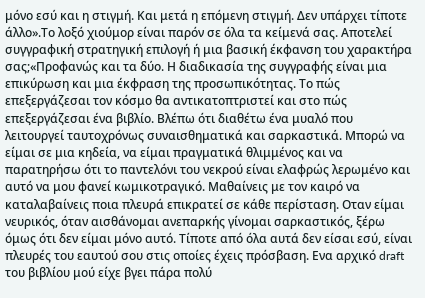μόνο εσύ και η στιγμή. Και μετά η επόμενη στιγμή. Δεν υπάρχει τίποτε άλλο».Το λοξό χιούμορ είναι παρόν σε όλα τα κείμενά σας. Αποτελεί συγγραφική στρατηγική επιλογή ή μια βασική έκφανση του χαρακτήρα σας;«Προφανώς και τα δύο. Η διαδικασία της συγγραφής είναι μια επικύρωση και μια έκφραση της προσωπικότητας. Το πώς επεξεργάζεσαι τον κόσμο θα αντικατοπτριστεί και στο πώς επεξεργάζεσαι ένα βιβλίο. Βλέπω ότι διαθέτω ένα μυαλό που λειτουργεί ταυτοχρόνως συναισθηματικά και σαρκαστικά. Μπορώ να είμαι σε μια κηδεία, να είμαι πραγματικά θλιμμένος και να παρατηρήσω ότι το παντελόνι του νεκρού είναι ελαφρώς λερωμένο και αυτό να μου φανεί κωμικοτραγικό. Μαθαίνεις με τον καιρό να καταλαβαίνεις ποια πλευρά επικρατεί σε κάθε περίσταση. Οταν είμαι νευρικός, όταν αισθάνομαι ανεπαρκής γίνομαι σαρκαστικός, ξέρω όμως ότι δεν είμαι μόνο αυτό. Τίποτε από όλα αυτά δεν είσαι εσύ, είναι πλευρές του εαυτού σου στις οποίες έχεις πρόσβαση. Ενα αρχικό draft του βιβλίου μού είχε βγει πάρα πολύ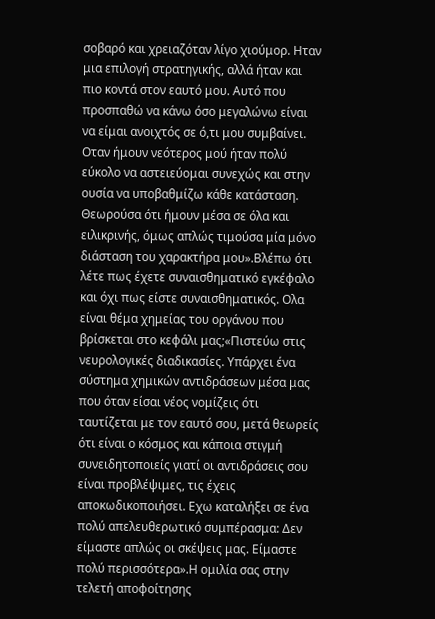σοβαρό και χρειαζόταν λίγο χιούμορ. Ηταν μια επιλογή στρατηγικής, αλλά ήταν και πιο κοντά στον εαυτό μου. Αυτό που προσπαθώ να κάνω όσο μεγαλώνω είναι να είμαι ανοιχτός σε ό,τι μου συμβαίνει. Οταν ήμουν νεότερος μού ήταν πολύ εύκολο να αστειεύομαι συνεχώς και στην ουσία να υποβαθμίζω κάθε κατάσταση. Θεωρούσα ότι ήμουν μέσα σε όλα και ειλικρινής, όμως απλώς τιμούσα μία μόνο διάσταση του χαρακτήρα μου».Βλέπω ότι λέτε πως έχετε συναισθηματικό εγκέφαλο και όχι πως είστε συναισθηματικός. Ολα είναι θέμα χημείας του οργάνου που βρίσκεται στο κεφάλι μας;«Πιστεύω στις νευρολογικές διαδικασίες. Υπάρχει ένα σύστημα χημικών αντιδράσεων μέσα μας που όταν είσαι νέος νομίζεις ότι ταυτίζεται με τον εαυτό σου, μετά θεωρείς ότι είναι ο κόσμος και κάποια στιγμή συνειδητοποιείς γιατί οι αντιδράσεις σου είναι προβλέψιμες, τις έχεις αποκωδικοποιήσει. Εχω καταλήξει σε ένα πολύ απελευθερωτικό συμπέρασμα: Δεν είμαστε απλώς οι σκέψεις μας. Είμαστε πολύ περισσότερα».Η ομιλία σας στην τελετή αποφοίτησης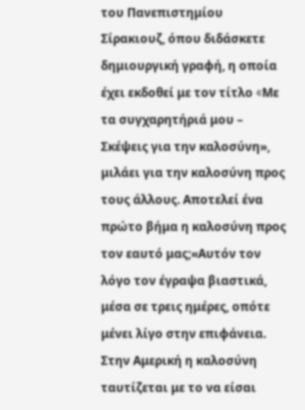του Πανεπιστημίου Σίρακιουζ, όπου διδάσκετε δημιουργική γραφή, η οποία έχει εκδοθεί με τον τίτλο «Mε τα συγχαρητήριά μου – Σκέψεις για την καλοσύνη», μιλάει για την καλοσύνη προς τους άλλους. Αποτελεί ένα πρώτο βήμα η καλοσύνη προς τον εαυτό μας;«Αυτόν τον λόγο τον έγραψα βιαστικά, μέσα σε τρεις ημέρες, οπότε μένει λίγο στην επιφάνεια. Στην Αμερική η καλοσύνη ταυτίζεται με το να είσαι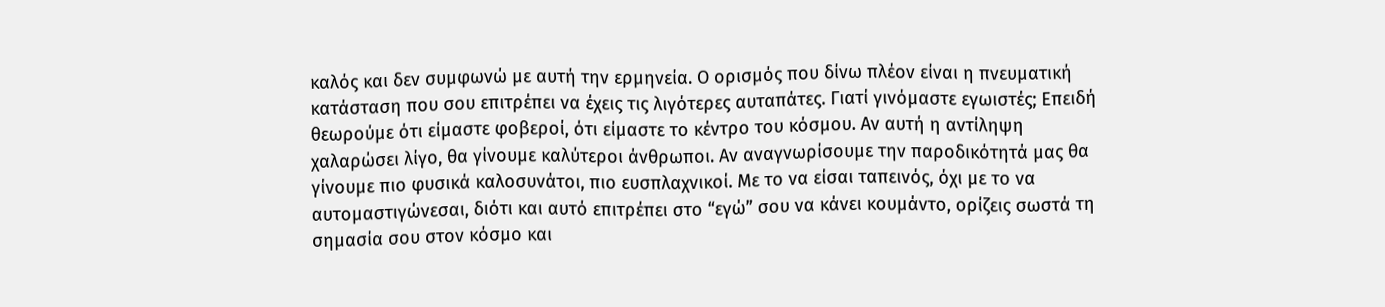καλός και δεν συμφωνώ με αυτή την ερμηνεία. Ο ορισμός που δίνω πλέον είναι η πνευματική κατάσταση που σου επιτρέπει να έχεις τις λιγότερες αυταπάτες. Γιατί γινόμαστε εγωιστές; Επειδή θεωρούμε ότι είμαστε φοβεροί, ότι είμαστε το κέντρο του κόσμου. Αν αυτή η αντίληψη χαλαρώσει λίγο, θα γίνουμε καλύτεροι άνθρωποι. Αν αναγνωρίσουμε την παροδικότητά μας θα γίνουμε πιο φυσικά καλοσυνάτοι, πιο ευσπλαχνικοί. Με το να είσαι ταπεινός, όχι με το να αυτομαστιγώνεσαι, διότι και αυτό επιτρέπει στο “εγώ” σου να κάνει κουμάντο, ορίζεις σωστά τη σημασία σου στον κόσμο και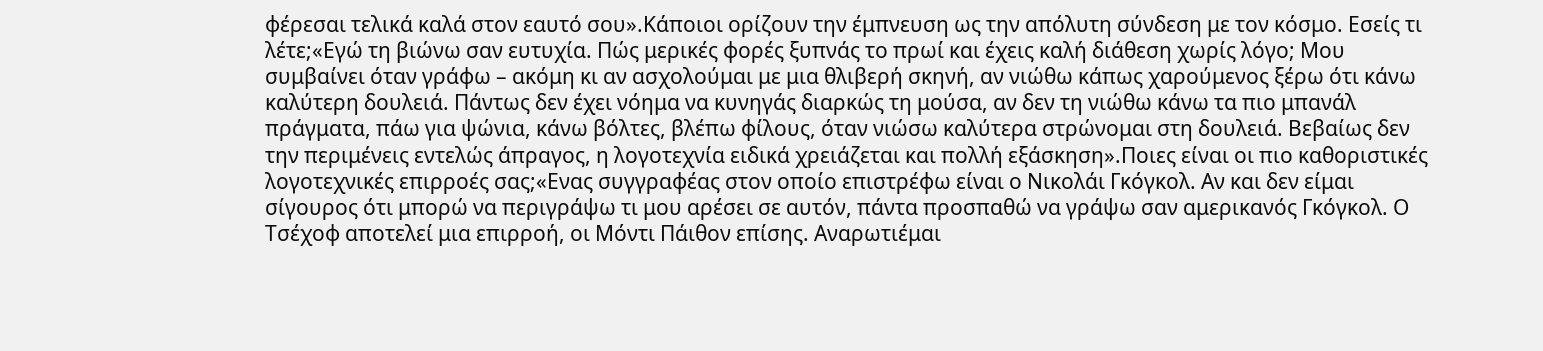φέρεσαι τελικά καλά στον εαυτό σου».Κάποιοι ορίζουν την έμπνευση ως την απόλυτη σύνδεση με τον κόσμο. Εσείς τι λέτε;«Εγώ τη βιώνω σαν ευτυχία. Πώς μερικές φορές ξυπνάς το πρωί και έχεις καλή διάθεση χωρίς λόγο; Μου συμβαίνει όταν γράφω – ακόμη κι αν ασχολούμαι με μια θλιβερή σκηνή, αν νιώθω κάπως χαρούμενος ξέρω ότι κάνω καλύτερη δουλειά. Πάντως δεν έχει νόημα να κυνηγάς διαρκώς τη μούσα, αν δεν τη νιώθω κάνω τα πιο μπανάλ πράγματα, πάω για ψώνια, κάνω βόλτες, βλέπω φίλους, όταν νιώσω καλύτερα στρώνομαι στη δουλειά. Βεβαίως δεν την περιμένεις εντελώς άπραγος, η λογοτεχνία ειδικά χρειάζεται και πολλή εξάσκηση».Ποιες είναι οι πιο καθοριστικές λογοτεχνικές επιρροές σας;«Ενας συγγραφέας στον οποίο επιστρέφω είναι ο Νικολάι Γκόγκολ. Αν και δεν είμαι σίγουρος ότι μπορώ να περιγράψω τι μου αρέσει σε αυτόν, πάντα προσπαθώ να γράψω σαν αμερικανός Γκόγκολ. Ο Τσέχοφ αποτελεί μια επιρροή, οι Μόντι Πάιθον επίσης. Αναρωτιέμαι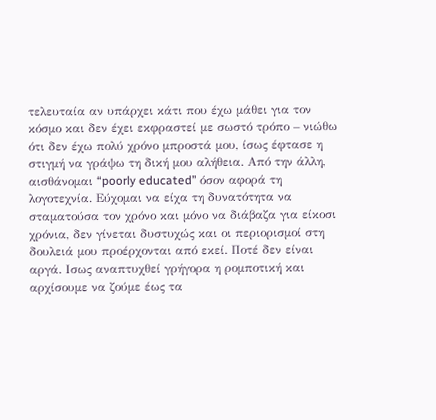τελευταία αν υπάρχει κάτι που έχω μάθει για τον κόσμο και δεν έχει εκφραστεί με σωστό τρόπο – νιώθω ότι δεν έχω πολύ χρόνο μπροστά μου, ίσως έφτασε η στιγμή να γράψω τη δική μου αλήθεια. Από την άλλη, αισθάνομαι “poorly educated” όσον αφορά τη λογοτεχνία. Εύχομαι να είχα τη δυνατότητα να σταματούσα τον χρόνο και μόνο να διάβαζα για είκοσι χρόνια, δεν γίνεται δυστυχώς και οι περιορισμοί στη δουλειά μου προέρχονται από εκεί. Ποτέ δεν είναι αργά. Ισως αναπτυχθεί γρήγορα η ρομποτική και αρχίσουμε να ζούμε έως τα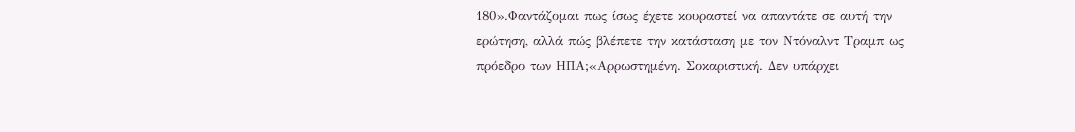180».Φαντάζομαι πως ίσως έχετε κουραστεί να απαντάτε σε αυτή την ερώτηση, αλλά πώς βλέπετε την κατάσταση με τον Ντόναλντ Τραμπ ως πρόεδρο των ΗΠΑ;«Αρρωστημένη. Σοκαριστική. Δεν υπάρχει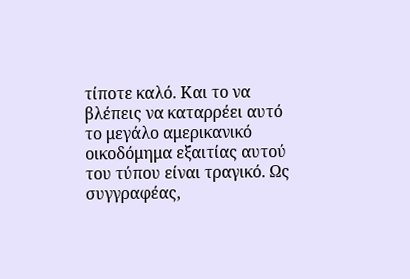τίποτε καλό. Και το να βλέπεις να καταρρέει αυτό το μεγάλο αμερικανικό οικοδόμημα εξαιτίας αυτού του τύπου είναι τραγικό. Ως συγγραφέας,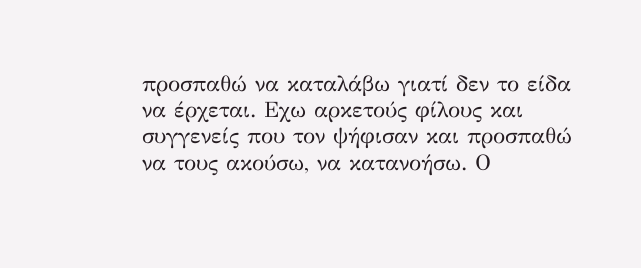προσπαθώ να καταλάβω γιατί δεν το είδα να έρχεται. Εχω αρκετούς φίλους και συγγενείς που τον ψήφισαν και προσπαθώ να τους ακούσω, να κατανοήσω. Ο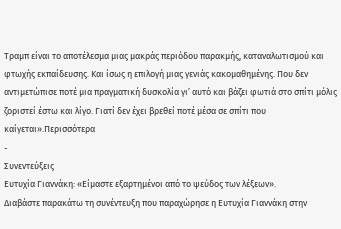Τραμπ είναι το αποτέλεσμα μιας μακράς περιόδου παρακμής, καταναλωτισμού και φτωχής εκπαίδευσης. Και ίσως η επιλογή μιας γενιάς κακομαθημένης. Που δεν αντιμετώπισε ποτέ μια πραγματική δυσκολία γι’ αυτό και βάζει φωτιά στο σπίτι μόλις ζοριστεί έστω και λίγο. Γιατί δεν έχει βρεθεί ποτέ μέσα σε σπίτι που καίγεται».Περισσότερα
-
Συνεντεύξεις
Ευτυχία Γιαννάκη: «Είμαστε εξαρτημένοι από το ψεύδος των λέξεων».
Διαβάστε παρακάτω τη συνέντευξη που παραχώρησε η Ευτυχία Γιαννάκη στην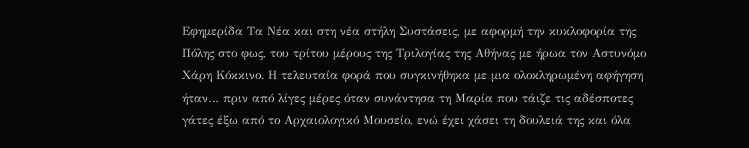Εφημερίδα Τα Νέα και στη νέα στήλη Συστάσεις, με αφορμή την κυκλοφορία της Πόλης στο φως, του τρίτου μέρους της Τριλογίας της Αθήνας με ήρωα τον Αστυνόμο Χάρη Κόκκινο. Η τελευταία φορά που συγκινήθηκα με μια ολοκληρωμένη αφήγηση ήταν… πριν από λίγες µέρες όταν συνάντησα τη Μαρία που τάιζε τις αδέσποτες γάτες έξω από το Αρχαιολογικό Μουσείο, ενώ έχει χάσει τη δουλειά της και όλα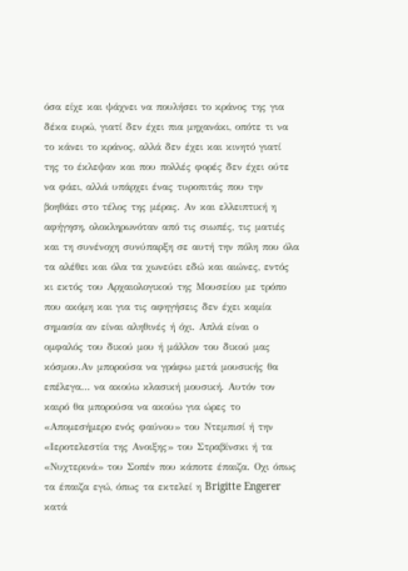όσα είχε και ψάχνει να πουλήσει το κράνος της για δέκα ευρώ, γιατί δεν έχει πια µηχανάκι, οπότε τι να το κάνει το κράνος, αλλά δεν έχει και κινητό γιατί της το έκλεψαν και που πολλές φορές δεν έχει ούτε να φάει, αλλά υπάρχει ένας τυροπιτάς που την βοηθάει στο τέλος της µέρας. Αν και ελλειπτική η αφήγηση, ολοκληρωνόταν από τις σιωπές, τις µατιές και τη συνένοχη συνύπαρξη σε αυτή την πόλη που όλα τα αλέθει και όλα τα χωνεύει εδώ και αιώνες, εντός κι εκτός του Αρχαιολογικού της Μουσείου µε τρόπο που ακόµη και για τις αφηγήσεις δεν έχει καµία σηµασία αν είναι αληθινές ή όχι. Απλά είναι ο οµφαλός του δικού µου ή µάλλον του δικού µας κόσµου.Αν μπορούσα να γράφω μετά μουσικής θα επέλεγα… να ακούω κλασική µουσική. Αυτόν τον καιρό θα µπορούσα να ακούω για ώρες το «Αποµεσήµερο ενός φαύνου» του Ντεµπισί ή την «Ιεροτελεστία της Ανοιξης» του Στραβίνσκι ή τα «Νυχτερινά» του Σοπέν που κάποτε έπαιζα. Οχι όπως τα έπαιζα εγώ, όπως τα εκτελεί η Brigitte Engerer κατά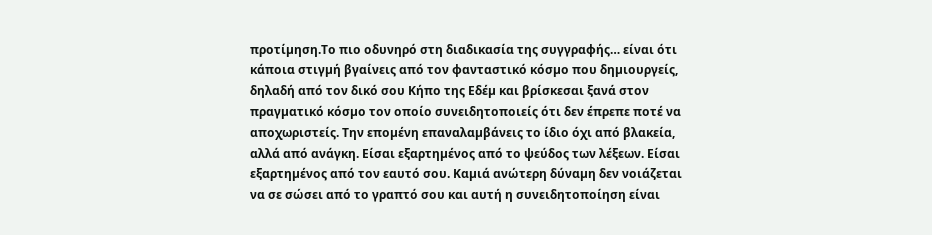προτίµηση.Το πιο οδυνηρό στη διαδικασία της συγγραφής… είναι ότι κάποια στιγµή βγαίνεις από τον φανταστικό κόσµο που δηµιουργείς, δηλαδή από τον δικό σου Κήπο της Εδέµ και βρίσκεσαι ξανά στον πραγµατικό κόσµο τον οποίο συνειδητοποιείς ότι δεν έπρεπε ποτέ να αποχωριστείς. Την εποµένη επαναλαµβάνεις το ίδιο όχι από βλακεία, αλλά από ανάγκη. Είσαι εξαρτηµένος από το ψεύδος των λέξεων. Είσαι εξαρτηµένος από τον εαυτό σου. Καµιά ανώτερη δύναµη δεν νοιάζεται να σε σώσει από το γραπτό σου και αυτή η συνειδητοποίηση είναι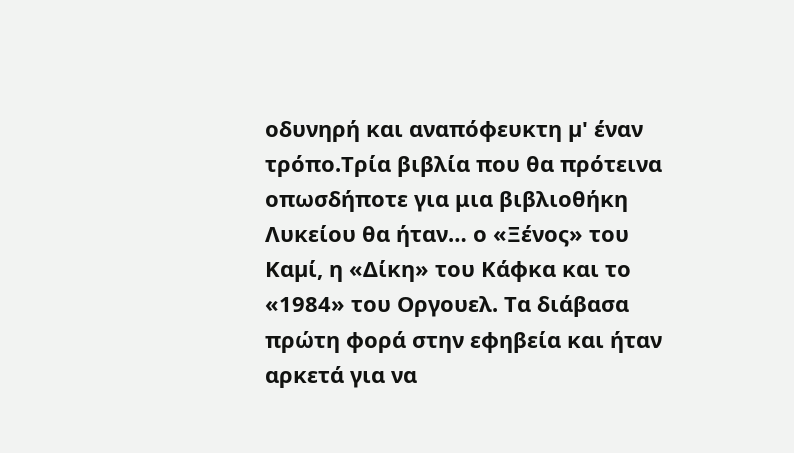οδυνηρή και αναπόφευκτη µ' έναν τρόπο.Τρία βιβλία που θα πρότεινα οπωσδήποτε για μια βιβλιοθήκη Λυκείου θα ήταν… ο «Ξένος» του Καµί, η «Δίκη» του Κάφκα και το «1984» του Οργουελ. Τα διάβασα πρώτη φορά στην εφηβεία και ήταν αρκετά για να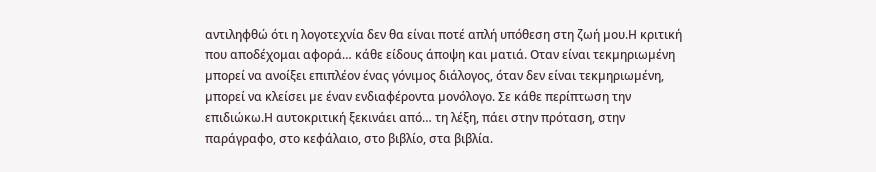αντιληφθώ ότι η λογοτεχνία δεν θα είναι ποτέ απλή υπόθεση στη ζωή µου.Η κριτική που αποδέχομαι αφορά… κάθε είδους άποψη και µατιά. Οταν είναι τεκµηριωµένη µπορεί να ανοίξει επιπλέον ένας γόνιµος διάλογος, όταν δεν είναι τεκµηριωµένη, µπορεί να κλείσει µε έναν ενδιαφέροντα µονόλογο. Σε κάθε περίπτωση την επιδιώκω.Η αυτοκριτική ξεκινάει από… τη λέξη, πάει στην πρόταση, στην παράγραφο, στο κεφάλαιο, στο βιβλίο, στα βιβλία.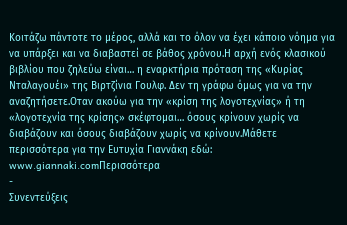Κοιτάζω πάντοτε το µέρος, αλλά και το όλον να έχει κάποιο νόηµα για να υπάρξει και να διαβαστεί σε βάθος χρόνου.Η αρχή ενός κλασικού βιβλίου που ζηλεύω είναι… η εναρκτήρια πρόταση της «Κυρίας Νταλαγουέι» της Βιρτζίνια Γουλφ. Δεν τη γράφω όµως για να την αναζητήσετε.Οταν ακούω για την «κρίση της λογοτεχνίας» ή τη «λογοτεχνία της κρίσης» σκέφτομαι… όσους κρίνουν χωρίς να διαβάζουν και όσους διαβάζουν χωρίς να κρίνουν.Μάθετε περισσότερα για την Ευτυχία Γιαννάκη εδώ: www.giannaki.comΠερισσότερα
-
Συνεντεύξεις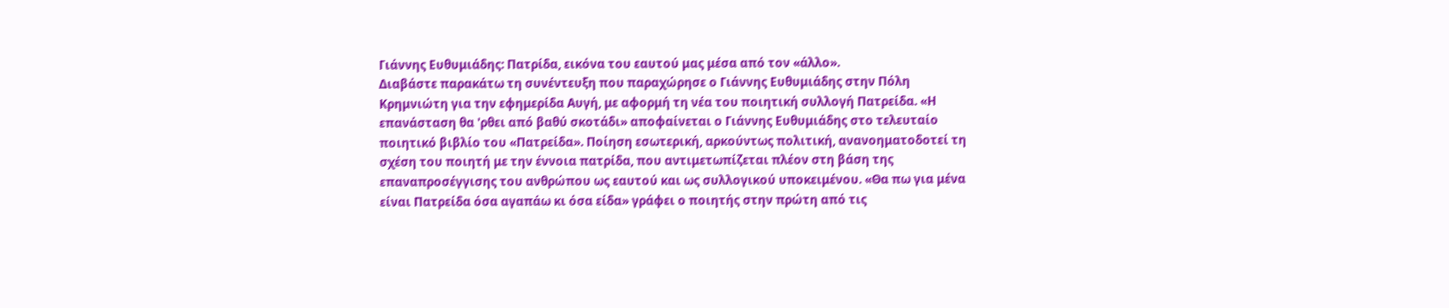Γιάννης Ευθυμιάδης: Πατρίδα, εικόνα του εαυτού μας μέσα από τον «άλλο».
Διαβάστε παρακάτω τη συνέντευξη που παραχώρησε ο Γιάννης Ευθυμιάδης στην Πόλη Κρημνιώτη για την εφημερίδα Αυγή, με αφορμή τη νέα του ποιητική συλλογή Πατρείδα. «H επανάσταση θα 'ρθει από βαθύ σκοτάδι» αποφαίνεται ο Γιάννης Ευθυμιάδης στο τελευταίο ποιητικό βιβλίο του «Πατρείδα». Ποίηση εσωτερική, αρκούντως πολιτική, ανανοηματοδοτεί τη σχέση του ποιητή με την έννοια πατρίδα, που αντιμετωπίζεται πλέον στη βάση της επαναπροσέγγισης του ανθρώπου ως εαυτού και ως συλλογικού υποκειμένου. «Θα πω για μένα είναι Πατρείδα όσα αγαπάω κι όσα είδα» γράφει ο ποιητής στην πρώτη από τις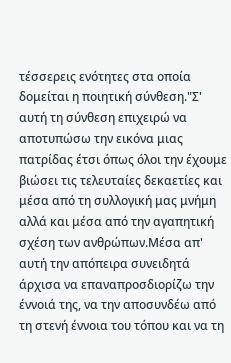τέσσερεις ενότητες στα οποία δομείται η ποιητική σύνθεση."Σ' αυτή τη σύνθεση επιχειρώ να αποτυπώσω την εικόνα μιας πατρίδας έτσι όπως όλοι την έχουμε βιώσει τις τελευταίες δεκαετίες και μέσα από τη συλλογική μας μνήμη αλλά και μέσα από την αγαπητική σχέση των ανθρώπων.Μέσα απ' αυτή την απόπειρα συνειδητά άρχισα να επαναπροσδιορίζω την έννοιά της, να την αποσυνδέω από τη στενή έννοια του τόπου και να τη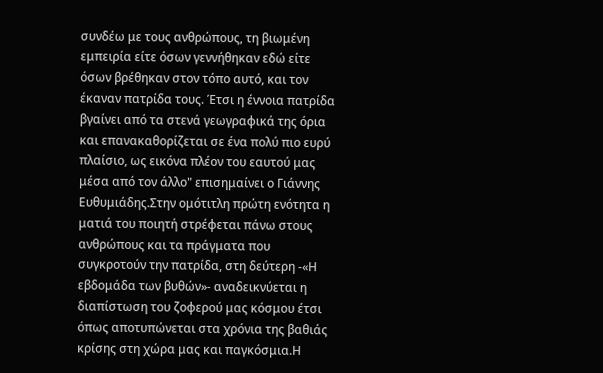συνδέω με τους ανθρώπους, τη βιωμένη εμπειρία είτε όσων γεννήθηκαν εδώ είτε όσων βρέθηκαν στον τόπο αυτό, και τον έκαναν πατρίδα τους. Έτσι η έννοια πατρίδα βγαίνει από τα στενά γεωγραφικά της όρια και επανακαθορίζεται σε ένα πολύ πιο ευρύ πλαίσιο, ως εικόνα πλέον του εαυτού μας μέσα από τον άλλο" επισημαίνει ο Γιάννης Ευθυμιάδης.Στην ομότιτλη πρώτη ενότητα η ματιά του ποιητή στρέφεται πάνω στους ανθρώπους και τα πράγματα που συγκροτούν την πατρίδα, στη δεύτερη -«Η εβδομάδα των βυθών»- αναδεικνύεται η διαπίστωση του ζοφερού μας κόσμου έτσι όπως αποτυπώνεται στα χρόνια της βαθιάς κρίσης στη χώρα μας και παγκόσμια.Η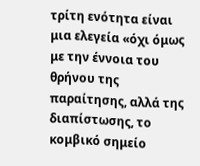τρίτη ενότητα είναι μια ελεγεία «όχι όμως με την έννοια του θρήνου της παραίτησης, αλλά της διαπίστωσης, το κομβικό σημείο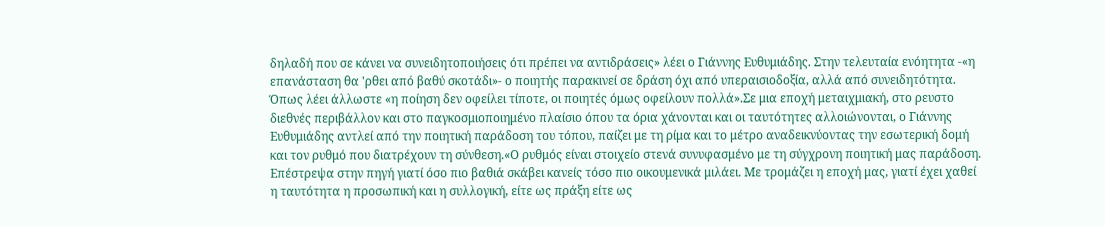δηλαδή που σε κάνει να συνειδητοποιήσεις ότι πρέπει να αντιδράσεις» λέει ο Γιάννης Ευθυμιάδης. Στην τελευταία ενόητητα -«η επανάσταση θα 'ρθει από βαθύ σκοτάδι»- ο ποιητής παρακινεί σε δράση όχι από υπεραισιοδοξία, αλλά από συνειδητότητα. Όπως λέει άλλωστε «η ποίηση δεν οφείλει τίποτε, οι ποιητές όμως οφείλουν πολλά».Σε μια εποχή μεταιχμιακή, στο ρευστο διεθνές περιβάλλον και στο παγκοσμιοποιημένο πλαίσιο όπου τα όρια χάνονται και οι ταυτότητες αλλοιώνονται, ο Γιάννης Ευθυμιάδης αντλεί από την ποιητική παράδοση του τόπου, παίζει με τη ρίμα και το μέτρο αναδεικνύοντας την εσωτερική δομή και τον ρυθμό που διατρέχουν τη σύνθεση.«Ο ρυθμός είναι στοιχείο στενά συνυφασμένο με τη σύγχρονη ποιητική μας παράδοση. Επέστρεψα στην πηγή γιατί όσο πιο βαθιά σκάβει κανείς τόσο πιο οικουμενικά μιλάει. Με τρομάζει η εποχή μας, γιατί έχει χαθεί η ταυτότητα η προσωπική και η συλλογική, είτε ως πράξη είτε ως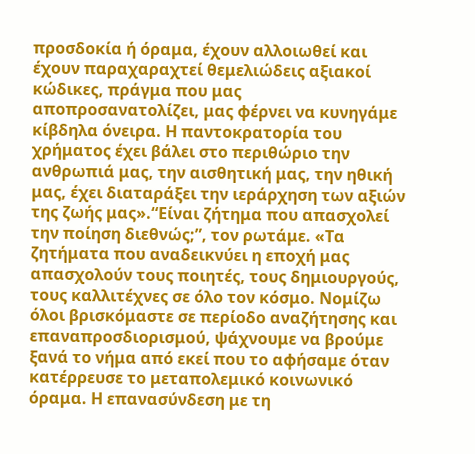προσδοκία ή όραμα, έχουν αλλοιωθεί και έχουν παραχαραχτεί θεμελιώδεις αξιακοί κώδικες, πράγμα που μας αποπροσανατολίζει, μας φέρνει να κυνηγάμε κίβδηλα όνειρα. Η παντοκρατορία του χρήματος έχει βάλει στο περιθώριο την ανθρωπιά μας, την αισθητική μας, την ηθική μας, έχει διαταράξει την ιεράρχηση των αξιών της ζωής μας».“Είναι ζήτημα που απασχολεί την ποίηση διεθνώς;”, τον ρωτάμε. «Τα ζητήματα που αναδεικνύει η εποχή μας απασχολούν τους ποιητές, τους δημιουργούς, τους καλλιτέχνες σε όλο τον κόσμο. Νομίζω όλοι βρισκόμαστε σε περίοδο αναζήτησης και επαναπροσδιορισμού, ψάχνουμε να βρούμε ξανά το νήμα από εκεί που το αφήσαμε όταν κατέρρευσε το μεταπολεμικό κοινωνικό όραμα. Η επανασύνδεση με τη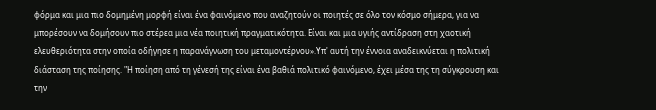φόρμα και μια πιο δομημένη μορφή είναι ένα φαινόμενο που αναζητούν οι ποιητές σε όλο τον κόσμο σήμερα, για να μπορέσουν να δομήσουν πιο στέρεα μια νέα ποιητική πραγματικότητα. Είναι και μια υγιής αντίδραση στη χαοτική ελευθεριότητα στην οποία οδήγησε η παρανάγνωση του μεταμοντέρνου».Υπ' αυτή την έννοια αναδεικνύεται η πολιτική διάσταση της ποίησης. "Η ποίηση από τη γένεσή της είναι ένα βαθιά πολιτικό φαινόμενο, έχει μέσα της τη σύγκρουση και την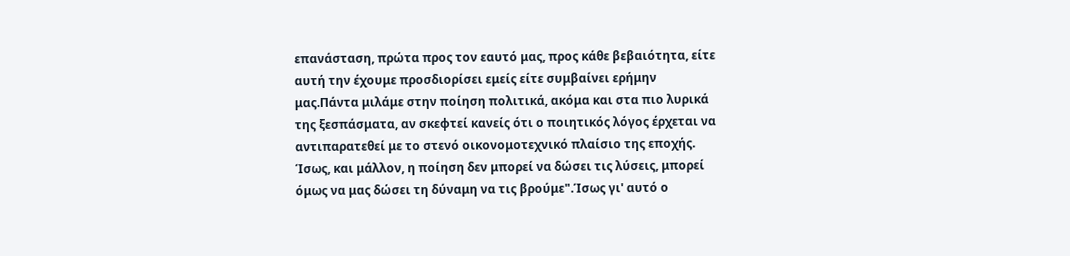επανάσταση, πρώτα προς τον εαυτό μας, προς κάθε βεβαιότητα, είτε αυτή την έχουμε προσδιορίσει εμείς είτε συμβαίνει ερήμην μας.Πάντα μιλάμε στην ποίηση πολιτικά, ακόμα και στα πιο λυρικά της ξεσπάσματα, αν σκεφτεί κανείς ότι ο ποιητικός λόγος έρχεται να αντιπαρατεθεί με το στενό οικονομοτεχνικό πλαίσιο της εποχής. Ίσως, και μάλλον, η ποίηση δεν μπορεί να δώσει τις λύσεις, μπορεί όμως να μας δώσει τη δύναμη να τις βρούμε".Ίσως γι' αυτό ο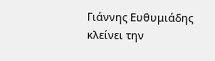Γιάννης Ευθυμιάδης κλείνει την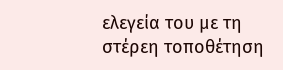ελεγεία του με τη στέρεη τοποθέτηση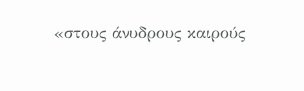«στους άνυδρους καιρούς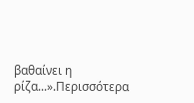βαθαίνει η ρίζα...».Περισσότερα